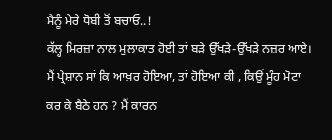ਮੈਨੂੰ ਮੇਰੇ ਧੋਬੀ ਤੋਂ ਬਚਾਓ..!
ਕੱਲ੍ਹ ਮਿਰਜ਼ਾ ਨਾਲ ਮੁਲਾਕਾਤ ਹੋਈ ਤਾਂ ਬੜੇ ਉੱਖੜੇ-ਉੱਖੜੇ ਨਜ਼ਰ ਆਏ। ਮੈਂ ਪ੍ਰੇਸ਼ਾਨ ਸਾਂ ਕਿ ਆਖ਼ਰ ਹੋਇਆ, ਤਾਂ ਹੋਇਆ ਕੀ , ਕਿਉਂ ਮੂੰਹ ਮੋਟਾ ਕਰ ਕੇ ਬੈਠੇ ਹਨ ? ਮੈਂ ਕਾਰਨ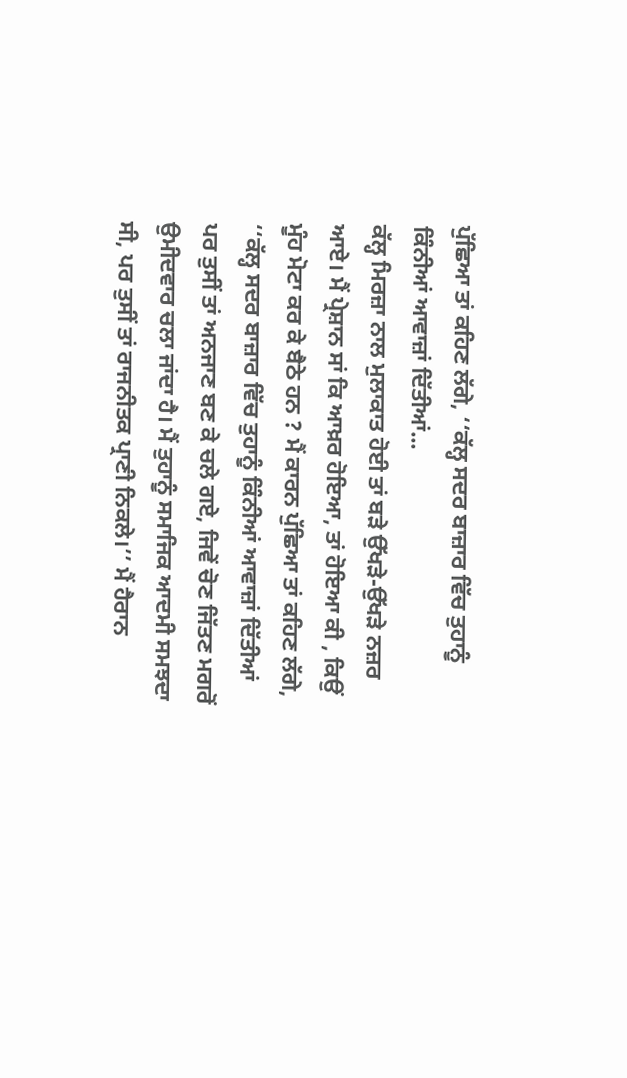ਪੁੱਛਿਆ ਤਾਂ ਕਹਿਣ ਲੱਗੇ, ‘‘ਕੱਲ੍ਹ ਸਦਰ ਬਾਜ਼ਾਰ ਵਿੱਚ ਤੁਹਾਨੂੰ ਕਿੰਨੀਆਂ ਆਵਾਜ਼ਾਂ ਦਿੱਤੀਆਂ...
ਕੱਲ੍ਹ ਮਿਰਜ਼ਾ ਨਾਲ ਮੁਲਾਕਾਤ ਹੋਈ ਤਾਂ ਬੜੇ ਉੱਖੜੇ-ਉੱਖੜੇ ਨਜ਼ਰ ਆਏ। ਮੈਂ ਪ੍ਰੇਸ਼ਾਨ ਸਾਂ ਕਿ ਆਖ਼ਰ ਹੋਇਆ, ਤਾਂ ਹੋਇਆ ਕੀ , ਕਿਉਂ ਮੂੰਹ ਮੋਟਾ ਕਰ ਕੇ ਬੈਠੇ ਹਨ ? ਮੈਂ ਕਾਰਨ ਪੁੱਛਿਆ ਤਾਂ ਕਹਿਣ ਲੱਗੇ, ‘‘ਕੱਲ੍ਹ ਸਦਰ ਬਾਜ਼ਾਰ ਵਿੱਚ ਤੁਹਾਨੂੰ ਕਿੰਨੀਆਂ ਆਵਾਜ਼ਾਂ ਦਿੱਤੀਆਂ ਪਰ ਤੁਸੀਂ ਤਾਂ ਅਨਜਾਣ ਬਣ ਕੇ ਚਲੇ ਗਏ, ਜਿਵੇਂ ਚੋਣ ਜਿੱਤਣ ਮਗਰੋਂ ਉਮੀਦਵਾਰ ਚਲਾ ਜਾਂਦਾ ਹੈ। ਮੈਂ ਤੁਹਾਨੂੰ ਸਮਾਜਿਕ ਆਦਮੀ ਸਮਝਦਾ ਸੀ, ਪਰ ਤੁਸੀਂ ਤਾਂ ਰਾਜਨੀਤਕ ਪ੍ਰਾਣੀ ਨਿਕਲੇ।’’ ਮੈਂ ਹੈਰਾਨ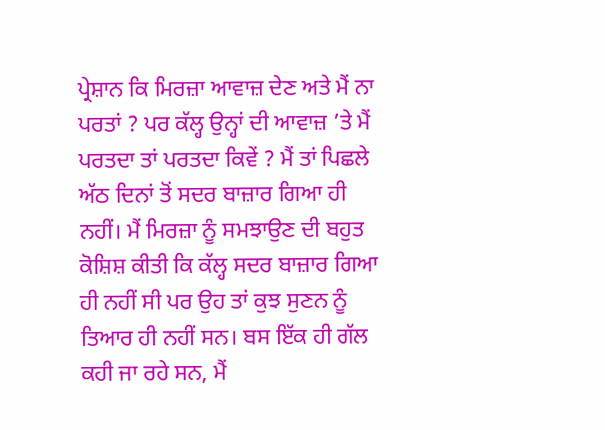ਪ੍ਰੇਸ਼ਾਨ ਕਿ ਮਿਰਜ਼ਾ ਆਵਾਜ਼ ਦੇਣ ਅਤੇ ਮੈਂ ਨਾ ਪਰਤਾਂ ? ਪਰ ਕੱਲ੍ਹ ਉਨ੍ਹਾਂ ਦੀ ਆਵਾਜ਼ ’ਤੇ ਮੈਂ ਪਰਤਦਾ ਤਾਂ ਪਰਤਦਾ ਕਿਵੇਂ ? ਮੈਂ ਤਾਂ ਪਿਛਲੇ ਅੱਠ ਦਿਨਾਂ ਤੋਂ ਸਦਰ ਬਾਜ਼ਾਰ ਗਿਆ ਹੀ ਨਹੀਂ। ਮੈਂ ਮਿਰਜ਼ਾ ਨੂੰ ਸਮਝਾਉਣ ਦੀ ਬਹੁਤ ਕੋਸ਼ਿਸ਼ ਕੀਤੀ ਕਿ ਕੱਲ੍ਹ ਸਦਰ ਬਾਜ਼ਾਰ ਗਿਆ ਹੀ ਨਹੀਂ ਸੀ ਪਰ ਉਹ ਤਾਂ ਕੁਝ ਸੁਣਨ ਨੂੰ ਤਿਆਰ ਹੀ ਨਹੀਂ ਸਨ। ਬਸ ਇੱਕ ਹੀ ਗੱਲ ਕਹੀ ਜਾ ਰਹੇ ਸਨ, ਮੈਂ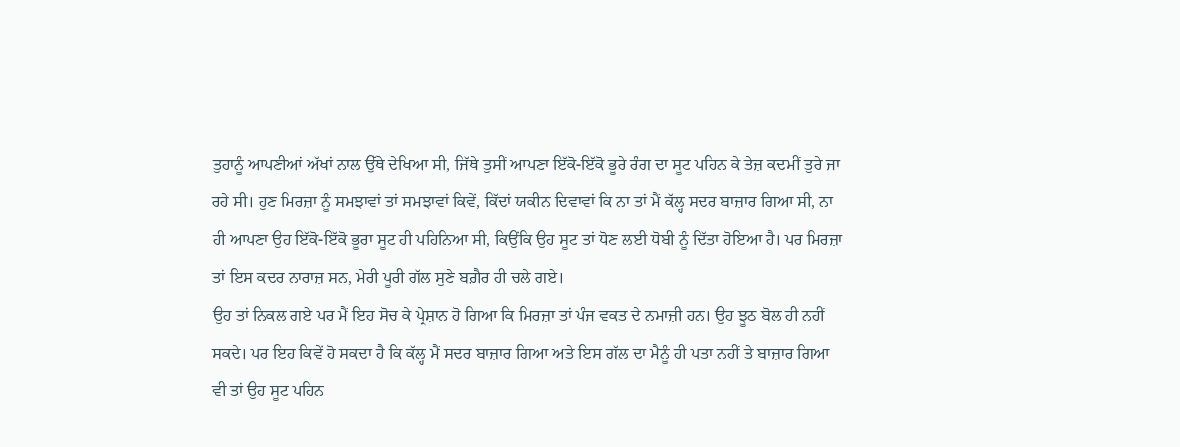ਤੁਹਾਨੂੰ ਆਪਣੀਆਂ ਅੱਖਾਂ ਨਾਲ ਉੱਥੇ ਦੇਖਿਆ ਸੀ, ਜਿੱਥੇ ਤੁਸੀਂ ਆਪਣਾ ਇੱਕੋ-ਇੱਕੋ ਭੂਰੇ ਰੰਗ ਦਾ ਸੂਟ ਪਹਿਨ ਕੇ ਤੇਜ਼ ਕਦਮੀਂ ਤੁਰੇ ਜਾ ਰਹੇ ਸੀ। ਹੁਣ ਮਿਰਜ਼ਾ ਨੂੰ ਸਮਝਾਵਾਂ ਤਾਂ ਸਮਝਾਵਾਂ ਕਿਵੇਂ, ਕਿੱਦਾਂ ਯਕੀਨ ਦਿਵਾਵਾਂ ਕਿ ਨਾ ਤਾਂ ਮੈਂ ਕੱਲ੍ਹ ਸਦਰ ਬਾਜ਼ਾਰ ਗਿਆ ਸੀ, ਨਾ ਹੀ ਆਪਣਾ ਉਹ ਇੱਕੋ-ਇੱਕੋ ਭੂਰਾ ਸੂਟ ਹੀ ਪਹਿਨਿਆ ਸੀ, ਕਿਉਂਕਿ ਉਹ ਸੂਟ ਤਾਂ ਧੋਣ ਲਈ ਧੋਬੀ ਨੂੰ ਦਿੱਤਾ ਹੋਇਆ ਹੈ। ਪਰ ਮਿਰਜ਼ਾ ਤਾਂ ਇਸ ਕਦਰ ਨਾਰਾਜ਼ ਸਨ, ਮੇਰੀ ਪੂਰੀ ਗੱਲ ਸੁਣੇ ਬਗ਼ੈਰ ਹੀ ਚਲੇ ਗਏ।
ਉਹ ਤਾਂ ਨਿਕਲ ਗਏ ਪਰ ਮੈਂ ਇਹ ਸੋਚ ਕੇ ਪ੍ਰੇਸ਼ਾਨ ਹੋ ਗਿਆ ਕਿ ਮਿਰਜ਼ਾ ਤਾਂ ਪੰਜ ਵਕਤ ਦੇ ਨਮਾਜ਼ੀ ਹਨ। ਉਹ ਝੂਠ ਬੋਲ ਹੀ ਨਹੀਂ ਸਕਦੇ। ਪਰ ਇਹ ਕਿਵੇਂ ਹੋ ਸਕਦਾ ਹੈ ਕਿ ਕੱਲ੍ਹ ਮੈਂ ਸਦਰ ਬਾਜ਼ਾਰ ਗਿਆ ਅਤੇ ਇਸ ਗੱਲ ਦਾ ਮੈਨੂੰ ਹੀ ਪਤਾ ਨਹੀਂ ਤੇ ਬਾਜ਼ਾਰ ਗਿਆ ਵੀ ਤਾਂ ਉਹ ਸੂਟ ਪਹਿਨ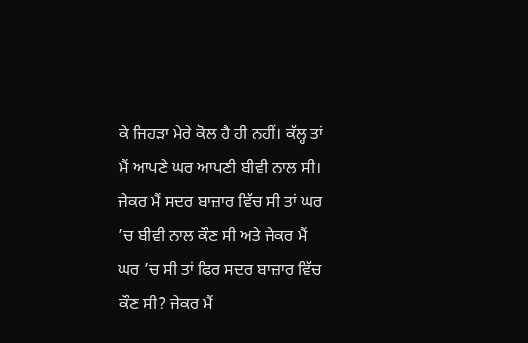ਕੇ ਜਿਹੜਾ ਮੇਰੇ ਕੋਲ ਹੈ ਹੀ ਨਹੀਂ। ਕੱਲ੍ਹ ਤਾਂ ਮੈਂ ਆਪਣੇ ਘਰ ਆਪਣੀ ਬੀਵੀ ਨਾਲ ਸੀ। ਜੇਕਰ ਮੈਂ ਸਦਰ ਬਾਜ਼ਾਰ ਵਿੱਚ ਸੀ ਤਾਂ ਘਰ ’ਚ ਬੀਵੀ ਨਾਲ ਕੌਣ ਸੀ ਅਤੇ ਜੇਕਰ ਮੈਂ ਘਰ ’ਚ ਸੀ ਤਾਂ ਫਿਰ ਸਦਰ ਬਾਜ਼ਾਰ ਵਿੱਚ ਕੌਣ ਸੀ? ਜੇਕਰ ਮੈਂ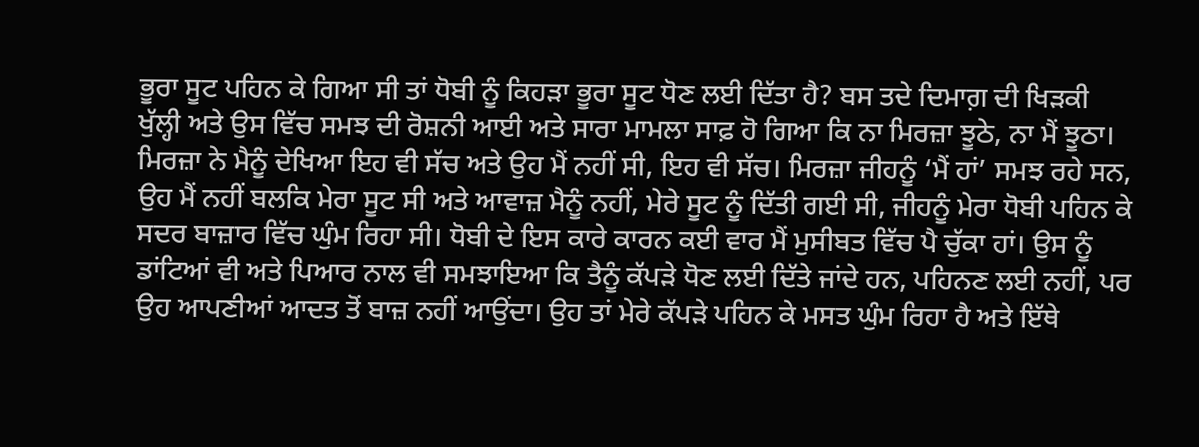ਭੂਰਾ ਸੂਟ ਪਹਿਨ ਕੇ ਗਿਆ ਸੀ ਤਾਂ ਧੋਬੀ ਨੂੰ ਕਿਹੜਾ ਭੂਰਾ ਸੂਟ ਧੋਣ ਲਈ ਦਿੱਤਾ ਹੈ? ਬਸ ਤਦੇ ਦਿਮਾਗ਼ ਦੀ ਖਿੜਕੀ ਖੁੱਲ੍ਹੀ ਅਤੇ ਉਸ ਵਿੱਚ ਸਮਝ ਦੀ ਰੋਸ਼ਨੀ ਆਈ ਅਤੇ ਸਾਰਾ ਮਾਮਲਾ ਸਾਫ਼ ਹੋ ਗਿਆ ਕਿ ਨਾ ਮਿਰਜ਼ਾ ਝੂਠੇ, ਨਾ ਮੈਂ ਝੂਠਾ।
ਮਿਰਜ਼ਾ ਨੇ ਮੈਨੂੰ ਦੇਖਿਆ ਇਹ ਵੀ ਸੱਚ ਅਤੇ ਉਹ ਮੈਂ ਨਹੀਂ ਸੀ, ਇਹ ਵੀ ਸੱਚ। ਮਿਰਜ਼ਾ ਜੀਹਨੂੰ ‘ਮੈਂ ਹਾਂ’ ਸਮਝ ਰਹੇ ਸਨ, ਉਹ ਮੈਂ ਨਹੀਂ ਬਲਕਿ ਮੇਰਾ ਸੂਟ ਸੀ ਅਤੇ ਆਵਾਜ਼ ਮੈਨੂੰ ਨਹੀਂ, ਮੇਰੇ ਸੂਟ ਨੂੰ ਦਿੱਤੀ ਗਈ ਸੀ, ਜੀਹਨੂੰ ਮੇਰਾ ਧੋਬੀ ਪਹਿਨ ਕੇ ਸਦਰ ਬਾਜ਼ਾਰ ਵਿੱਚ ਘੁੰਮ ਰਿਹਾ ਸੀ। ਧੋਬੀ ਦੇ ਇਸ ਕਾਰੇ ਕਾਰਨ ਕਈ ਵਾਰ ਮੈਂ ਮੁਸੀਬਤ ਵਿੱਚ ਪੈ ਚੁੱਕਾ ਹਾਂ। ਉਸ ਨੂੰ ਡਾਂਟਿਆਂ ਵੀ ਅਤੇ ਪਿਆਰ ਨਾਲ ਵੀ ਸਮਝਾਇਆ ਕਿ ਤੈਨੂੰ ਕੱਪੜੇ ਧੋਣ ਲਈ ਦਿੱਤੇ ਜਾਂਦੇ ਹਨ, ਪਹਿਨਣ ਲਈ ਨਹੀਂ, ਪਰ ਉਹ ਆਪਣੀਆਂ ਆਦਤ ਤੋਂ ਬਾਜ਼ ਨਹੀਂ ਆਉਂਦਾ। ਉਹ ਤਾਂ ਮੇਰੇ ਕੱਪੜੇ ਪਹਿਨ ਕੇ ਮਸਤ ਘੁੰਮ ਰਿਹਾ ਹੈ ਅਤੇ ਇੱਥੇ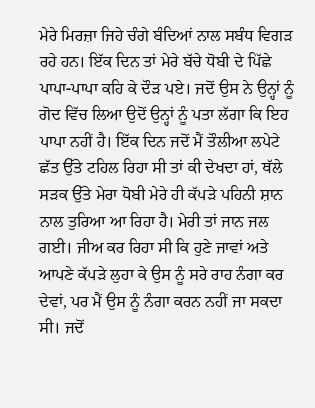ਮੇਰੇ ਮਿਰਜ਼ਾ ਜਿਹੇ ਚੰਗੇ ਬੰਦਿਆਂ ਨਾਲ ਸਬੰਧ ਵਿਗੜ ਰਹੇ ਹਨ। ਇੱਕ ਦਿਨ ਤਾਂ ਮੇਰੇ ਬੱਚੇ ਧੋਬੀ ਦੇ ਪਿੱਛੇ ਪਾਪਾ-ਪਾਪਾ ਕਹਿ ਕੇ ਦੌੜ ਪਏ। ਜਦੋਂ ਉਸ ਨੇ ਉਨ੍ਹਾਂ ਨੂੰ ਗੋਦ ਵਿੱਚ ਲਿਆ ਉਦੋਂ ਉਨ੍ਹਾਂ ਨੂੰ ਪਤਾ ਲੱਗਾ ਕਿ ਇਹ ਪਾਪਾ ਨਹੀਂ ਹੈ। ਇੱਕ ਦਿਨ ਜਦੋਂ ਮੈਂ ਤੌਲੀਆ ਲਪੇਟੇ ਛੱਤ ਉੱਤੇ ਟਹਿਲ ਰਿਹਾ ਸੀ ਤਾਂ ਕੀ ਦੇਖਦਾ ਹਾਂ, ਥੱਲੇ ਸੜਕ ਉੱਤੇ ਮੇਰਾ ਧੋਬੀ ਮੇਰੇ ਹੀ ਕੱਪੜੇ ਪਹਿਨੀ ਸ਼ਾਨ ਨਾਲ ਤੁਰਿਆ ਆ ਰਿਹਾ ਹੈ। ਮੇਰੀ ਤਾਂ ਜਾਨ ਜਲ ਗਈ। ਜੀਅ ਕਰ ਰਿਹਾ ਸੀ ਕਿ ਹੁਣੇ ਜਾਵਾਂ ਅਤੇ ਆਪਣੇ ਕੱਪੜੇ ਲੁਹਾ ਕੇ ਉਸ ਨੂੰ ਸਰੇ ਰਾਹ ਨੰਗਾ ਕਰ ਦੇਵਾਂ, ਪਰ ਮੈਂ ਉਸ ਨੂੰ ਨੰਗਾ ਕਰਨ ਨਹੀਂ ਜਾ ਸਕਦਾ ਸੀ। ਜਦੋਂ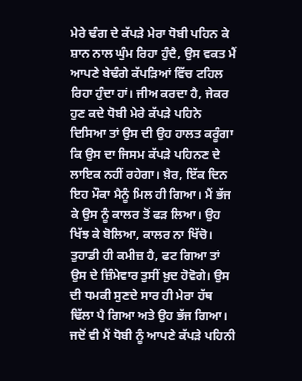ਮੇਰੇ ਢੰਗ ਦੇ ਕੱਪੜੇ ਮੇਰਾ ਧੋਬੀ ਪਹਿਨ ਕੇ ਸ਼ਾਨ ਨਾਲ ਘੁੰਮ ਰਿਹਾ ਹੁੰਦੈ, ਉਸ ਵਕਤ ਮੈਂ ਆਪਣੇ ਬੇਢੰਗੇ ਕੱਪੜਿਆਂ ਵਿੱਚ ਟਹਿਲ ਰਿਹਾ ਹੁੰਦਾ ਹਾਂ। ਜੀਅ ਕਰਦਾ ਹੈ, ਜੇਕਰ ਹੁਣ ਕਦੇ ਧੋਬੀ ਮੇਰੇ ਕੱਪੜੇ ਪਹਿਨੇ ਦਿਸਿਆ ਤਾਂ ਉਸ ਦੀ ਉਹ ਹਾਲਤ ਕਰੂੰਗਾ ਕਿ ਉਸ ਦਾ ਜਿਸਮ ਕੱਪੜੇ ਪਹਿਨਣ ਦੇ ਲਾਇਕ ਨਹੀਂ ਰਹੇਗਾ। ਖ਼ੈਰ, ਇੱਕ ਦਿਨ ਇਹ ਮੌਕਾ ਮੈਨੂੰ ਮਿਲ ਹੀ ਗਿਆ। ਮੈਂ ਭੱਜ ਕੇ ਉਸ ਨੂੰ ਕਾਲਰ ਤੋਂ ਫੜ ਲਿਆ। ਉਹ ਖਿੱਝ ਕੇ ਬੋਲਿਆ, ਕਾਲਰ ਨਾ ਖਿੱਚੋ। ਤੁਹਾਡੀ ਹੀ ਕਮੀਜ਼ ਹੈ, ਫਟ ਗਿਆ ਤਾਂ ਉਸ ਦੇ ਜ਼ਿੰਮੇਵਾਰ ਤੁਸੀਂ ਖ਼ੁਦ ਹੋਵੋਗੇ। ਉਸ ਦੀ ਧਮਕੀ ਸੁਣਦੇ ਸਾਰ ਹੀ ਮੇਰਾ ਹੱਥ ਢਿੱਲਾ ਪੈ ਗਿਆ ਅਤੇ ਉਹ ਭੱਜ ਗਿਆ। ਜਦੋਂ ਵੀ ਮੈਂ ਧੋਬੀ ਨੂੰ ਆਪਣੇ ਕੱਪੜੇ ਪਹਿਨੀ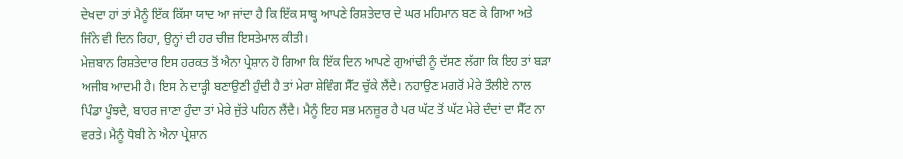ਦੇਖਦਾ ਹਾਂ ਤਾਂ ਮੈਨੂੰ ਇੱਕ ਕਿੱਸਾ ਯਾਦ ਆ ਜਾਂਦਾ ਹੈ ਕਿ ਇੱਕ ਸਾਬ੍ਹ ਆਪਣੇ ਰਿਸ਼ਤੇਦਾਰ ਦੇ ਘਰ ਮਹਿਮਾਨ ਬਣ ਕੇ ਗਿਆ ਅਤੇ ਜਿੰਨੇ ਵੀ ਦਿਨ ਰਿਹਾ, ਉਨ੍ਹਾਂ ਦੀ ਹਰ ਚੀਜ਼ ਇਸਤੇਮਾਲ ਕੀਤੀ।
ਮੇਜ਼ਬਾਨ ਰਿਸ਼ਤੇਦਾਰ ਇਸ ਹਰਕਤ ਤੋਂ ਐਨਾ ਪ੍ਰੇਸ਼ਾਨ ਹੋ ਗਿਆ ਕਿ ਇੱਕ ਦਿਨ ਆਪਣੇ ਗੁਆਂਢੀ ਨੂੰ ਦੱਸਣ ਲੱਗਾ ਕਿ ਇਹ ਤਾਂ ਬੜਾ ਅਜੀਬ ਆਦਮੀ ਹੈ। ਇਸ ਨੇ ਦਾੜ੍ਹੀ ਬਣਾਉਣੀ ਹੁੰਦੀ ਹੈ ਤਾਂ ਮੇਰਾ ਸ਼ੇਵਿੰਗ ਸੈੱਟ ਚੁੱਕੇ ਲੈਂਦੈ। ਨਹਾਉਣ ਮਗਰੋਂ ਮੇਰੇ ਤੌਲੀਏ ਨਾਲ ਪਿੰਡਾ ਪੂੰਝਦੈ, ਬਾਹਰ ਜਾਣਾ ਹੁੰਦਾ ਤਾਂ ਮੇਰੇ ਜੁੱਤੇ ਪਹਿਨ ਲੈਂਦੈ। ਮੈਨੂੰ ਇਹ ਸਭ ਮਨਜ਼ੂਰ ਹੈ ਪਰ ਘੱਟ ਤੋਂ ਘੱਟ ਮੇਰੇ ਦੰਦਾਂ ਦਾ ਸੈੱਟ ਨਾ ਵਰਤੇ। ਮੈਨੂੰ ਧੋਬੀ ਨੇ ਐਨਾ ਪ੍ਰੇਸ਼ਾਨ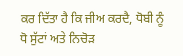ਕਰ ਦਿੱਤਾ ਹੈ ਕਿ ਜੀਅ ਕਰਦੈ, ਧੋਬੀ ਨੂੰ ਧੋ ਸੁੱਟਾਂ ਅਤੇ ਨਿਚੋੜ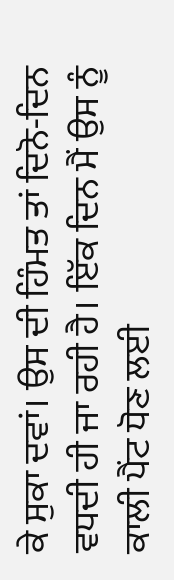ਕੇ ਸੁਕਾ ਦਵਾਂ। ਉਸ ਦੀ ਹਿੰਮਤ ਤਾਂ ਦਿਨੋ-ਦਿਨ ਵਧਦੀ ਹੀ ਜਾ ਰਹੀ ਹੈ। ਇੱਕ ਦਿਨ ਮੈਂ ਉਸ ਨੂੰ ਕਾਲੀ ਪੈਂਟ ਧੋਣ ਲਈ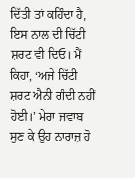ਦਿੱਤੀ ਤਾਂ ਕਹਿੰਦਾ ਹੈ, ਇਸ ਨਾਲ ਦੀ ਚਿੱਟੀ ਸ਼ਰਟ ਵੀ ਦਿਓ। ਮੈਂ ਕਿਹਾ, ‘ਅਜੇ ਚਿੱਟੀ ਸ਼ਰਟ ਐਨੀ ਗੰਦੀ ਨਹੀਂ ਹੋਈ।’ ਮੇਰਾ ਜਵਾਬ ਸੁਣ ਕੇ ਉਹ ਨਾਰਾਜ਼ ਹੋ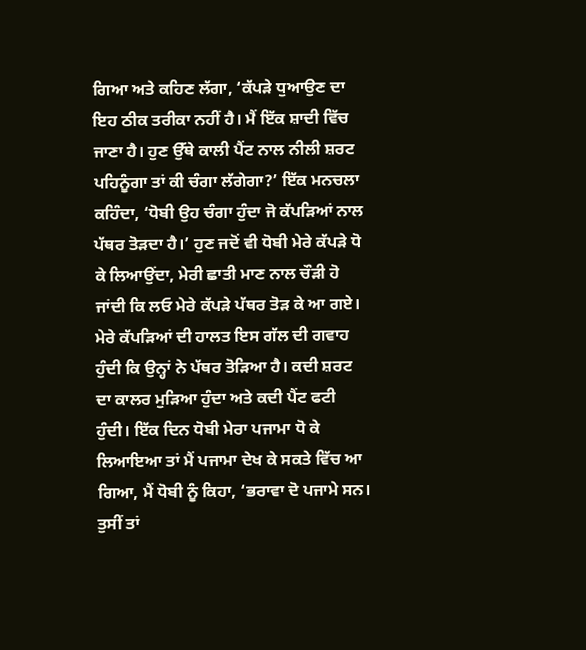ਗਿਆ ਅਤੇ ਕਹਿਣ ਲੱਗਾ, ‘ਕੱਪੜੇ ਧੁਆਉਣ ਦਾ ਇਹ ਠੀਕ ਤਰੀਕਾ ਨਹੀਂ ਹੈ। ਮੈਂ ਇੱਕ ਸ਼ਾਦੀ ਵਿੱਚ ਜਾਣਾ ਹੈ। ਹੁਣ ਉੱਥੇ ਕਾਲੀ ਪੈਂਟ ਨਾਲ ਨੀਲੀ ਸ਼ਰਟ ਪਹਿਨੂੰਗਾ ਤਾਂ ਕੀ ਚੰਗਾ ਲੱਗੇਗਾ?’ ਇੱਕ ਮਨਚਲਾ ਕਹਿੰਦਾ, ‘ਧੋਬੀ ਉਹ ਚੰਗਾ ਹੁੰਦਾ ਜੋ ਕੱਪੜਿਆਂ ਨਾਲ ਪੱਥਰ ਤੋੜਦਾ ਹੈ।’ ਹੁਣ ਜਦੋਂ ਵੀ ਧੋਬੀ ਮੇਰੇ ਕੱਪੜੇ ਧੋ ਕੇ ਲਿਆਉਂਦਾ, ਮੇਰੀ ਛਾਤੀ ਮਾਣ ਨਾਲ ਚੌੜੀ ਹੋ ਜਾਂਦੀ ਕਿ ਲਓ ਮੇਰੇ ਕੱਪੜੇ ਪੱਥਰ ਤੋੜ ਕੇ ਆ ਗਏ।
ਮੇਰੇ ਕੱਪੜਿਆਂ ਦੀ ਹਾਲਤ ਇਸ ਗੱਲ ਦੀ ਗਵਾਹ ਹੁੰਦੀ ਕਿ ਉਨ੍ਹਾਂ ਨੇ ਪੱਥਰ ਤੋੜਿਆ ਹੈ। ਕਦੀ ਸ਼ਰਟ ਦਾ ਕਾਲਰ ਮੁੜਿਆ ਹੁੰਦਾ ਅਤੇ ਕਦੀ ਪੈਂਟ ਫਟੀ ਹੁੰਦੀ। ਇੱਕ ਦਿਨ ਧੋਬੀ ਮੇਰਾ ਪਜਾਮਾ ਧੋ ਕੇ ਲਿਆਇਆ ਤਾਂ ਮੈਂ ਪਜਾਮਾ ਦੇਖ ਕੇ ਸਕਤੇ ਵਿੱਚ ਆ ਗਿਆ, ਮੈਂ ਧੋਬੀ ਨੂੰ ਕਿਹਾ, ‘ਭਰਾਵਾ ਦੋ ਪਜਾਮੇ ਸਨ। ਤੁਸੀਂ ਤਾਂ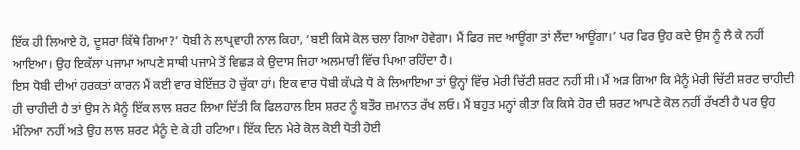ਇੱਕ ਹੀ ਲਿਆਏ ਹੋ, ਦੂਸਰਾ ਕਿੱਥੇ ਗਿਆ?’ ਧੋਬੀ ਨੇ ਲਾਪ੍ਰਵਾਹੀ ਨਾਲ ਕਿਹਾ, ‘ਬਈ ਕਿਸੇ ਕੋਲ ਚਲਾ ਗਿਆ ਹੋਵੇਗਾ। ਮੈਂ ਫਿਰ ਜਦ ਆਊਂਗਾ ਤਾਂ ਲੈਂਦਾ ਆਊਂਗਾ।’ ਪਰ ਫਿਰ ਉਹ ਕਦੇ ਉਸ ਨੂੰ ਲੈ ਕੇ ਨਹੀਂ ਆਇਆ। ਉਹ ਇਕੱਲਾ ਪਜਾਮਾ ਆਪਣੇ ਸਾਥੀ ਪਜਾਮੇ ਤੋਂ ਵਿਛੜ ਕੇ ਉਦਾਸ ਜਿਹਾ ਅਲਮਾਰੀ ਵਿੱਚ ਪਿਆ ਰਹਿੰਦਾ ਹੈ।
ਇਸ ਧੋਬੀ ਦੀਆਂ ਹਰਕਤਾਂ ਕਾਰਨ ਮੈਂ ਕਈ ਵਾਰ ਬੇਇੱਜ਼ਤ ਹੋ ਚੁੱਕਾ ਹਾਂ। ਇਕ ਵਾਰ ਧੋਬੀ ਕੱਪੜੇ ਧੋ ਕੇ ਲਿਆਇਆ ਤਾਂ ਉਨ੍ਹਾਂ ਵਿੱਚ ਮੇਰੀ ਚਿੱਟੀ ਸ਼ਰਟ ਨਹੀਂ ਸੀ। ਮੈਂ ਅੜ ਗਿਆ ਕਿ ਮੈਨੂੰ ਮੇਰੀ ਚਿੱਟੀ ਸ਼ਰਟ ਚਾਹੀਦੀ ਹੀ ਚਾਹੀਦੀ ਹੈ ਤਾਂ ਉਸ ਨੇ ਮੈਨੂੰ ਇੱਕ ਲਾਲ ਸ਼ਰਟ ਲਿਆ ਦਿੱਤੀ ਕਿ ਫਿਲਹਾਲ ਇਸ ਸ਼ਰਟ ਨੂੰ ਬਤੌਰ ਜ਼ਮਾਨਤ ਰੱਖ ਲਓ। ਮੈਂ ਬਹੁਤ ਮਨ੍ਹਾਂ ਕੀਤਾ ਕਿ ਕਿਸੇ ਹੋਰ ਦੀ ਸ਼ਰਟ ਆਪਣੇ ਕੋਲ ਨਹੀਂ ਰੱਖਣੀ ਹੈ ਪਰ ਉਹ ਮੰਨਿਆ ਨਹੀਂ ਅਤੇ ਉਹ ਲਾਲ ਸ਼ਰਟ ਮੈਨੂੰ ਦੇ ਕੇ ਹੀ ਹਟਿਆ। ਇੱਕ ਦਿਨ ਮੇਰੇ ਕੋਲ ਕੋਈ ਧੋਤੀ ਹੋਈ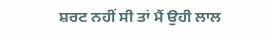ਸ਼ਰਟ ਨਹੀਂ ਸੀ ਤਾਂ ਮੈਂ ਉਹੀ ਲਾਲ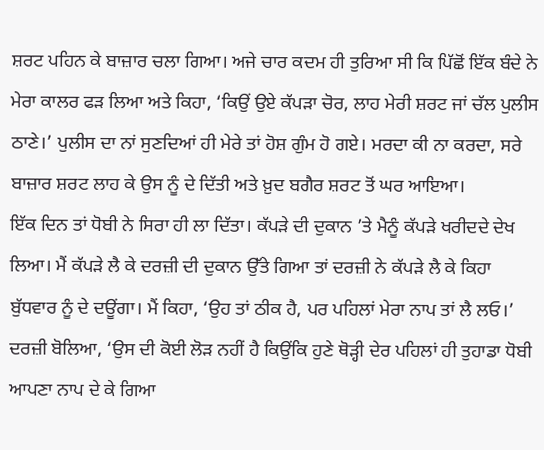ਸ਼ਰਟ ਪਹਿਨ ਕੇ ਬਾਜ਼ਾਰ ਚਲਾ ਗਿਆ। ਅਜੇ ਚਾਰ ਕਦਮ ਹੀ ਤੁਰਿਆ ਸੀ ਕਿ ਪਿੱਛੋਂ ਇੱਕ ਬੰਦੇ ਨੇ ਮੇਰਾ ਕਾਲਰ ਫੜ ਲਿਆ ਅਤੇ ਕਿਹਾ, ‘ਕਿਉਂ ਉਏ ਕੱਪੜਾ ਚੋਰ, ਲਾਹ ਮੇਰੀ ਸ਼ਰਟ ਜਾਂ ਚੱਲ ਪੁਲੀਸ ਠਾਣੇ।’ ਪੁਲੀਸ ਦਾ ਨਾਂ ਸੁਣਦਿਆਂ ਹੀ ਮੇਰੇ ਤਾਂ ਹੋਸ਼ ਗੁੰਮ ਹੋ ਗਏ। ਮਰਦਾ ਕੀ ਨਾ ਕਰਦਾ, ਸਰੇ ਬਾਜ਼ਾਰ ਸ਼ਰਟ ਲਾਹ ਕੇ ਉਸ ਨੂੰ ਦੇ ਦਿੱਤੀ ਅਤੇ ਖ਼ੁਦ ਬਗੈਰ ਸ਼ਰਟ ਤੋਂ ਘਰ ਆਇਆ।
ਇੱਕ ਦਿਨ ਤਾਂ ਧੋਬੀ ਨੇ ਸਿਰਾ ਹੀ ਲਾ ਦਿੱਤਾ। ਕੱਪੜੇ ਦੀ ਦੁਕਾਨ ’ਤੇ ਮੈਨੂੰ ਕੱਪੜੇ ਖਰੀਦਦੇ ਦੇਖ ਲਿਆ। ਮੈਂ ਕੱਪੜੇ ਲੈ ਕੇ ਦਰਜ਼ੀ ਦੀ ਦੁਕਾਨ ਉੱਤੇ ਗਿਆ ਤਾਂ ਦਰਜ਼ੀ ਨੇ ਕੱਪੜੇ ਲੈ ਕੇ ਕਿਹਾ ਬੁੱਧਵਾਰ ਨੂੰ ਦੇ ਦਊਂਗਾ। ਮੈਂ ਕਿਹਾ, ‘ਉਹ ਤਾਂ ਠੀਕ ਹੈ, ਪਰ ਪਹਿਲਾਂ ਮੇਰਾ ਨਾਪ ਤਾਂ ਲੈ ਲਓ।’ ਦਰਜ਼ੀ ਬੋਲਿਆ, ‘ਉਸ ਦੀ ਕੋਈ ਲੋੜ ਨਹੀਂ ਹੈ ਕਿਉਂਕਿ ਹੁਣੇ ਥੋੜ੍ਹੀ ਦੇਰ ਪਹਿਲਾਂ ਹੀ ਤੁਹਾਡਾ ਧੋਬੀ ਆਪਣਾ ਨਾਪ ਦੇ ਕੇ ਗਿਆ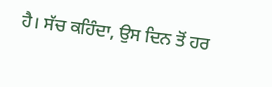ਹੈ। ਸੱਚ ਕਹਿੰਦਾ, ਉਸ ਦਿਨ ਤੋਂ ਹਰ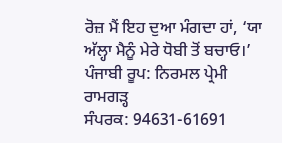ਰੋਜ਼ ਮੈਂ ਇਹ ਦੁਆ ਮੰਗਦਾ ਹਾਂ, ‘ਯਾ ਅੱਲ੍ਹਾ ਮੈਨੂੰ ਮੇਰੇ ਧੋਬੀ ਤੋਂ ਬਚਾਓ।’
ਪੰਜਾਬੀ ਰੂਪ: ਨਿਰਮਲ ਪ੍ਰੇਮੀ ਰਾਮਗੜ੍ਹ
ਸੰਪਰਕ: 94631-61691